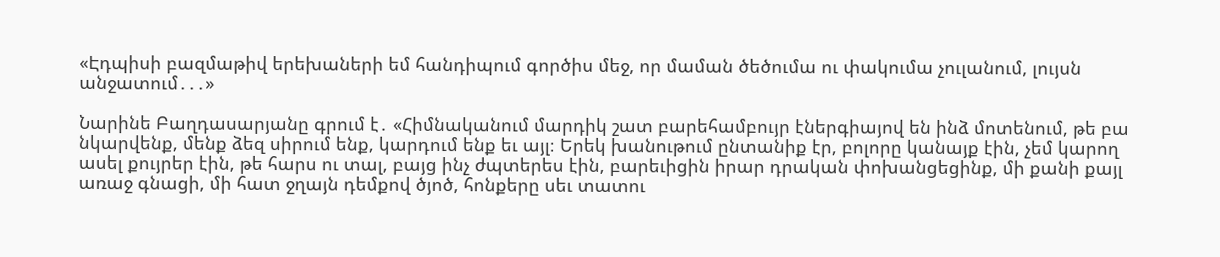«Էդպիսի բազմաթիվ երեխաների եմ հանդիպում գործիս մեջ, որ մաման ծեծումա ու փակումա չուլանում, լույսն անջատում․․․»

Նարինե Բաղդասարյանը գրում է․ «Հիմնականում մարդիկ շատ բարեհամբույր էներգիայով են ինձ մոտենում, թե բա նկարվենք, մենք ձեզ սիրում ենք, կարդում ենք եւ այլ։ Երեկ խանութում ընտանիք էր, բոլորը կանայք էին, չեմ կարող ասել քույրեր էին, թե հարս ու տալ, բայց ինչ ժպտերես էին, բարեւիցին իրար դրական փոխանցեցինք, մի քանի քայլ առաջ գնացի, մի հատ ջղայն դեմքով ծյոծ, հոնքերը սեւ տատու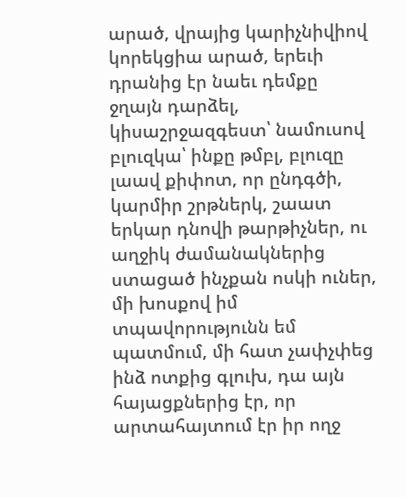արած, վրայից կարիչնիվիով կորեկցիա արած, երեւի դրանից էր նաեւ դեմքը ջղայն դարձել, կիսաշրջազգեստ՝ նամուսով բլուզկա՝ ինքը թմբլ, բլուզը լաավ քիփոտ, որ ընդգծի, կարմիր շրթներկ, շաատ երկար դնովի թարթիչներ, ու աղջիկ ժամանակներից ստացած ինչքան ոսկի ուներ, մի խոսքով իմ տպավորությունն եմ պատմում, մի հատ չափչփեց ինձ ոտքից գլուխ, դա այն հայացքներից էր, որ արտահայտում էր իր ողջ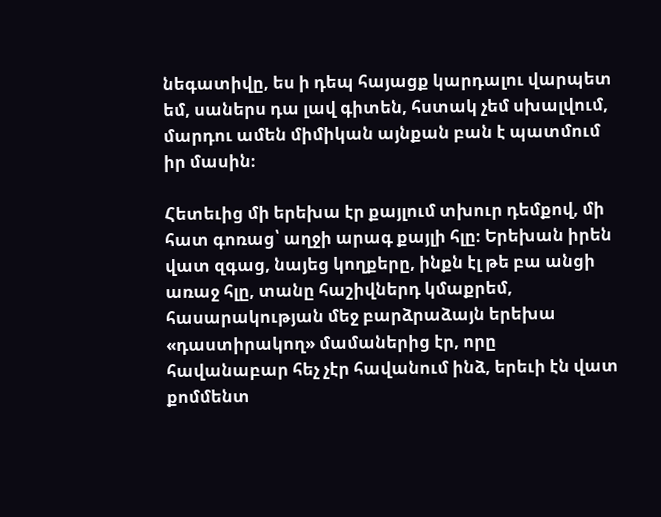նեգատիվը, ես ի դեպ հայացք կարդալու վարպետ եմ, սաներս դա լավ գիտեն, հստակ չեմ սխալվում, մարդու ամեն միմիկան այնքան բան է պատմում իր մասին։

Հետեւից մի երեխա էր քայլում տխուր դեմքով, մի հատ գոռաց՝ աղջի արագ քայլի հլը։ Երեխան իրեն վատ զգաց, նայեց կողքերը, ինքն էլ թե բա անցի առաջ հլը, տանը հաշիվներդ կմաքրեմ, հասարակության մեջ բարձրաձայն երեխա «դաստիրակող» մամաներից էր, որը հավանաբար հեչ չէր հավանում ինձ, երեւի էն վատ քոմմենտ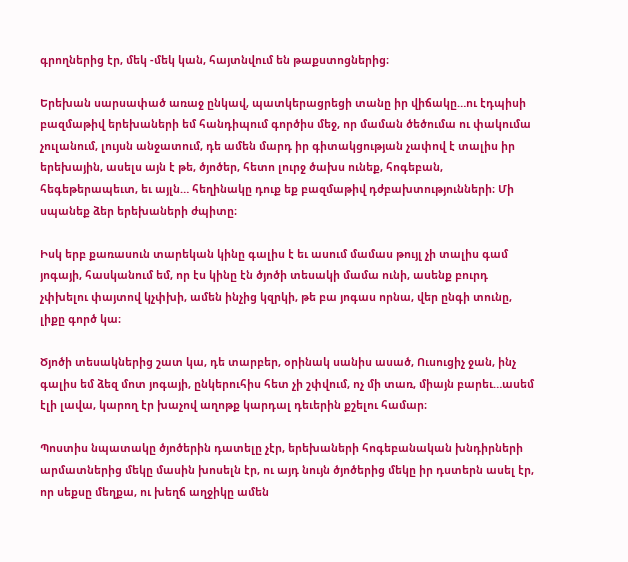գրողներից էր, մեկ -մեկ կան, հայտնվում են թաքստոցներից։

Երեխան սարսափած առաջ ընկավ, պատկերացրեցի տանը իր վիճակը…ու էդպիսի բազմաթիվ երեխաների եմ հանդիպում գործիս մեջ, որ մաման ծեծումա ու փակումա չուլանում, լույսն անջատում, դե ամեն մարդ իր գիտակցության չափով է տալիս իր երեխային, ասելս այն է թե, ծյոծեր, հետո լուրջ ծախս ունեք, հոգեբան, հեգեթերապեւտ, եւ այլն… հեղինակը դուք եք բազմաթիվ դժբախտությունների։ Մի սպանեք ձեր երեխաների ժպիտը։

Իսկ երբ քառասուն տարեկան կինը գալիս է եւ ասում մամաս թույլ չի տալիս գամ յոգայի, հասկանում եմ, որ էս կինը էն ծյոծի տեսակի մամա ունի, ասենք բուրդ չփխելու փայտով կչփխի, ամեն ինչից կզրկի, թե բա յոգաս որնա, վեր ընգի տունը, լիքը գործ կա։

Ծյոծի տեսակներից շատ կա, դե տարբեր, օրինակ սանիս ասած, Ուսուցիչ ջան, ինչ գալիս եմ ձեզ մոտ յոգայի, ընկերուհիս հետ չի շփվում, ոչ մի տառ, միայն բարեւ…ասեմ էլի լավա, կարող էր խաչով աղոթք կարդալ դեւերին քշելու համար։

Պոստիս նպատակը ծյոծերին դատելը չէր, երեխաների հոգեբանական խնդիրների արմատներից մեկը մասին խոսելն էր, ու այդ նույն ծյոծերից մեկը իր դստերն ասել էր, որ սեքսը մեղքա, ու խեղճ աղջիկը ամեն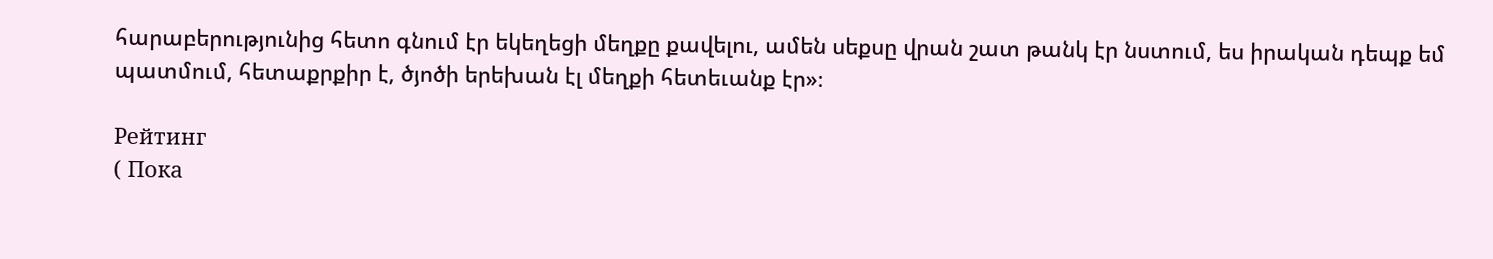հարաբերությունից հետո գնում էր եկեղեցի մեղքը քավելու, ամեն սեքսը վրան շատ թանկ էր նստում, ես իրական դեպք եմ պատմում, հետաքրքիր է, ծյոծի երեխան էլ մեղքի հետեւանք էր»։

Рейтинг
( Пока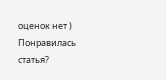оценок нет )
Понравилась статья?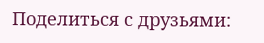Поделиться с друзьями: